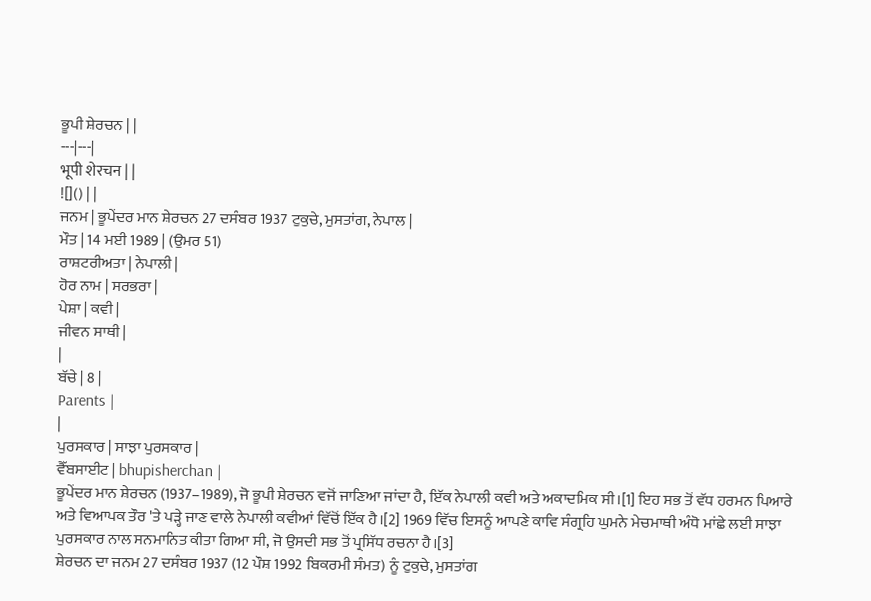ਭੂਪੀ ਸ਼ੇਰਚਨ | |
---|---|
भूपी शेरचन | |
![]() | |
ਜਨਮ | ਭੂਪੇਂਦਰ ਮਾਨ ਸ਼ੇਰਚਨ 27 ਦਸੰਬਰ 1937 ਟੁਕੁਚੇ, ਮੁਸਤਾਂਗ, ਨੇਪਾਲ |
ਮੌਤ | 14 ਮਈ 1989 | (ਉਮਰ 51)
ਰਾਸ਼ਟਰੀਅਤਾ | ਨੇਪਾਲੀ |
ਹੋਰ ਨਾਮ | ਸਰਭਰਾ |
ਪੇਸ਼ਾ | ਕਵੀ |
ਜੀਵਨ ਸਾਥੀ |
|
ਬੱਚੇ | 8 |
Parents |
|
ਪੁਰਸਕਾਰ | ਸਾਝਾ ਪੁਰਸਕਾਰ |
ਵੈੱਬਸਾਈਟ | bhupisherchan |
ਭੂਪੇਂਦਰ ਮਾਨ ਸ਼ੇਰਚਨ (1937–1989), ਜੋ ਭੂਪੀ ਸ਼ੇਰਚਨ ਵਜੋਂ ਜਾਣਿਆ ਜਾਂਦਾ ਹੈ, ਇੱਕ ਨੇਪਾਲੀ ਕਵੀ ਅਤੇ ਅਕਾਦਮਿਕ ਸੀ।[1] ਇਹ ਸਭ ਤੋਂ ਵੱਧ ਹਰਮਨ ਪਿਆਰੇ ਅਤੇ ਵਿਆਪਕ ਤੌਰ 'ਤੇ ਪੜ੍ਹੇ ਜਾਣ ਵਾਲੇ ਨੇਪਾਲੀ ਕਵੀਆਂ ਵਿੱਚੋਂ ਇੱਕ ਹੈ।[2] 1969 ਵਿੱਚ ਇਸਨੂੰ ਆਪਣੇ ਕਾਵਿ ਸੰਗ੍ਰਹਿ ਘੁਮਨੇ ਮੇਚਮਾਥੀ ਅੰਧੋ ਮਾਂਛੇ ਲਈ ਸਾਝਾ ਪੁਰਸਕਾਰ ਨਾਲ ਸਨਮਾਨਿਤ ਕੀਤਾ ਗਿਆ ਸੀ, ਜੋ ਉਸਦੀ ਸਭ ਤੋਂ ਪ੍ਰਸਿੱਧ ਰਚਨਾ ਹੈ।[3]
ਸ਼ੇਰਚਨ ਦਾ ਜਨਮ 27 ਦਸੰਬਰ 1937 (12 ਪੌਸ਼ 1992 ਬਿਕਰਮੀ ਸੰਮਤ) ਨੂੰ ਟੁਕੁਚੇ, ਮੁਸਤਾਂਗ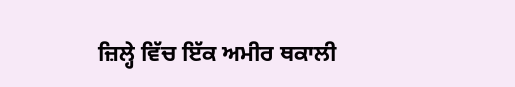ਜ਼ਿਲ੍ਹੇ ਵਿੱਚ ਇੱਕ ਅਮੀਰ ਥਕਾਲੀ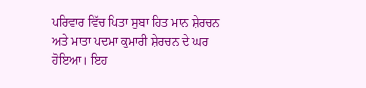ਪਰਿਵਾਰ ਵਿੱਚ ਪਿਤਾ ਸੁਬਾ ਹਿਤ ਮਾਨ ਸ਼ੇਰਚਨ ਅਤੇ ਮਾਤਾ ਪਦਮਾ ਕੁਮਾਰੀ ਸ਼ੇਰਚਨ ਦੇ ਘਰ ਹੋਇਆ। ਇਹ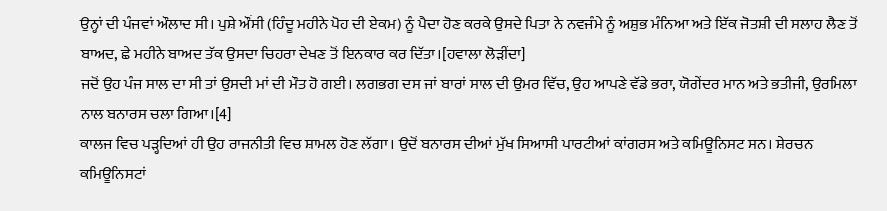ਉਨ੍ਹਾਂ ਦੀ ਪੰਜਵਾਂ ਔਲਾਦ ਸੀ। ਪੁਸ਼ੇ ਔਂਸੀ (ਹਿੰਦੂ ਮਹੀਨੇ ਪੋਹ ਦੀ ਏਕਮ) ਨੂੰ ਪੈਦਾ ਹੋਣ ਕਰਕੇ ਉਸਦੇ ਪਿਤਾ ਨੇ ਨਵਜੰਮੇ ਨੂੰ ਅਸ਼ੁਭ ਮੰਨਿਆ ਅਤੇ ਇੱਕ ਜੋਤਸ਼ੀ ਦੀ ਸਲਾਹ ਲੈਣ ਤੋਂ ਬਾਅਦ, ਛੇ ਮਹੀਨੇ ਬਾਅਦ ਤੱਕ ਉਸਦਾ ਚਿਹਰਾ ਦੇਖਣ ਤੋਂ ਇਨਕਾਰ ਕਰ ਦਿੱਤਾ।[ਹਵਾਲਾ ਲੋੜੀਂਦਾ]
ਜਦੋਂ ਉਹ ਪੰਜ ਸਾਲ ਦਾ ਸੀ ਤਾਂ ਉਸਦੀ ਮਾਂ ਦੀ ਮੌਤ ਹੋ ਗਈ। ਲਗਭਗ ਦਸ ਜਾਂ ਬਾਰਾਂ ਸਾਲ ਦੀ ਉਮਰ ਵਿੱਚ, ਉਹ ਆਪਣੇ ਵੱਡੇ ਭਰਾ, ਯੋਗੇਂਦਰ ਮਾਨ ਅਤੇ ਭਤੀਜੀ, ਉਰਮਿਲਾ ਨਾਲ ਬਨਾਰਸ ਚਲਾ ਗਿਆ।[4]
ਕਾਲਜ ਵਿਚ ਪੜ੍ਹਦਿਆਂ ਹੀ ਉਹ ਰਾਜਨੀਤੀ ਵਿਚ ਸ਼ਾਮਲ ਹੋਣ ਲੱਗਾ। ਉਦੋਂ ਬਨਾਰਸ ਦੀਆਂ ਮੁੱਖ ਸਿਆਸੀ ਪਾਰਟੀਆਂ ਕਾਂਗਰਸ ਅਤੇ ਕਮਿਊਨਿਸਟ ਸਨ। ਸ਼ੇਰਚਨ ਕਮਿਊਨਿਸਟਾਂ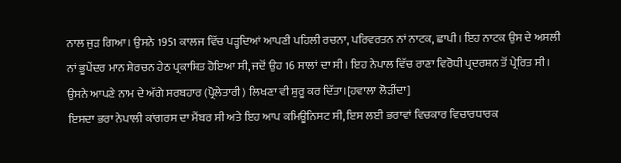ਨਾਲ ਜੁੜ ਗਿਆ। ਉਸਨੇ 1951 ਕਾਲਜ ਵਿੱਚ ਪੜ੍ਹਦਿਆਂ ਆਪਣੀ ਪਹਿਲੀ ਰਚਨਾ, ਪਰਿਵਰਤਨ ਨਾਂ ਨਾਟਕ, ਛਾਪੀ। ਇਹ ਨਾਟਕ ਉਸ ਦੇ ਅਸਲੀ ਨਾਂ ਭੂਪੇਂਦਰ ਮਾਨ ਸ਼ੇਰਚਨ ਹੇਠ ਪ੍ਰਕਾਸ਼ਿਤ ਹੋਇਆ ਸੀ, ਜਦੋਂ ਉਹ 16 ਸਾਲਾਂ ਦਾ ਸੀ। ਇਹ ਨੇਪਾਲ ਵਿੱਚ ਰਾਣਾ ਵਿਰੋਧੀ ਪ੍ਰਦਰਸ਼ਨ ਤੋਂ ਪ੍ਰੇਰਿਤ ਸੀ। ਉਸਨੇ ਆਪਣੇ ਨਾਮ ਦੇ ਅੱਗੇ ਸਰਬਹਾਰ (ਪ੍ਰੋਲੇਤਾਰੀ) ਲਿਖਣਾ ਵੀ ਸ਼ੁਰੂ ਕਰ ਦਿੱਤਾ।[ਹਵਾਲਾ ਲੋੜੀਂਦਾ]
ਇਸਦਾ ਭਰਾ ਨੇਪਾਲੀ ਕਾਂਗਰਸ ਦਾ ਮੈਂਬਰ ਸੀ ਅਤੇ ਇਹ ਆਪ ਕਮਿਊਨਿਸਟ ਸੀ, ਇਸ ਲਈ ਭਰਾਵਾਂ ਵਿਚਕਾਰ ਵਿਚਾਰਧਾਰਕ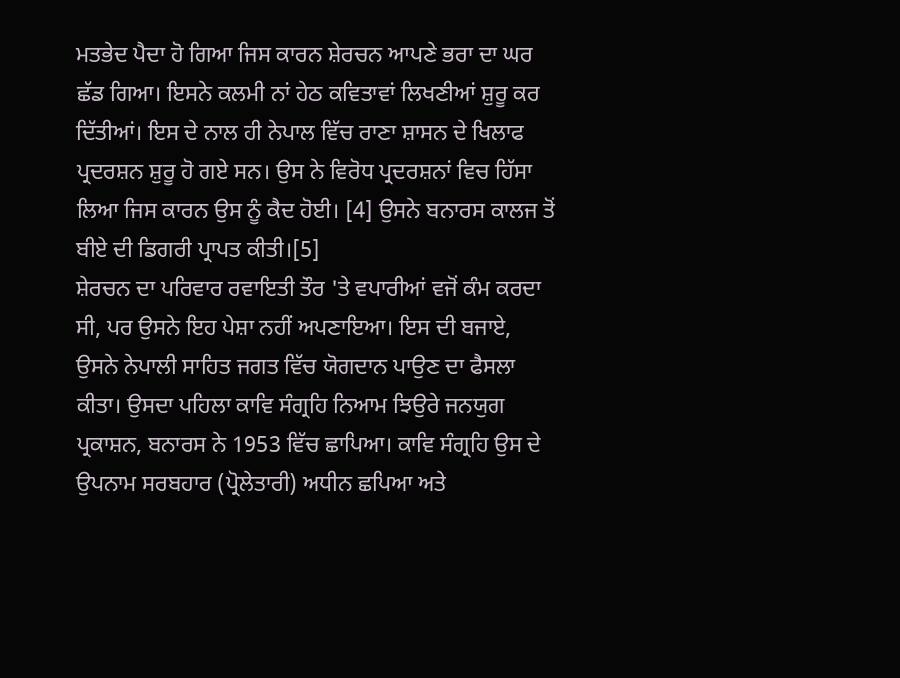ਮਤਭੇਦ ਪੈਦਾ ਹੋ ਗਿਆ ਜਿਸ ਕਾਰਨ ਸ਼ੇਰਚਨ ਆਪਣੇ ਭਰਾ ਦਾ ਘਰ ਛੱਡ ਗਿਆ। ਇਸਨੇ ਕਲਮੀ ਨਾਂ ਹੇਠ ਕਵਿਤਾਵਾਂ ਲਿਖਣੀਆਂ ਸ਼ੁਰੂ ਕਰ ਦਿੱਤੀਆਂ। ਇਸ ਦੇ ਨਾਲ ਹੀ ਨੇਪਾਲ ਵਿੱਚ ਰਾਣਾ ਸ਼ਾਸਨ ਦੇ ਖਿਲਾਫ ਪ੍ਰਦਰਸ਼ਨ ਸ਼ੁਰੂ ਹੋ ਗਏ ਸਨ। ਉਸ ਨੇ ਵਿਰੋਧ ਪ੍ਰਦਰਸ਼ਨਾਂ ਵਿਚ ਹਿੱਸਾ ਲਿਆ ਜਿਸ ਕਾਰਨ ਉਸ ਨੂੰ ਕੈਦ ਹੋਈ। [4] ਉਸਨੇ ਬਨਾਰਸ ਕਾਲਜ ਤੋਂ ਬੀਏ ਦੀ ਡਿਗਰੀ ਪ੍ਰਾਪਤ ਕੀਤੀ।[5]
ਸ਼ੇਰਚਨ ਦਾ ਪਰਿਵਾਰ ਰਵਾਇਤੀ ਤੌਰ 'ਤੇ ਵਪਾਰੀਆਂ ਵਜੋਂ ਕੰਮ ਕਰਦਾ ਸੀ, ਪਰ ਉਸਨੇ ਇਹ ਪੇਸ਼ਾ ਨਹੀਂ ਅਪਣਾਇਆ। ਇਸ ਦੀ ਬਜਾਏ, ਉਸਨੇ ਨੇਪਾਲੀ ਸਾਹਿਤ ਜਗਤ ਵਿੱਚ ਯੋਗਦਾਨ ਪਾਉਣ ਦਾ ਫੈਸਲਾ ਕੀਤਾ। ਉਸਦਾ ਪਹਿਲਾ ਕਾਵਿ ਸੰਗ੍ਰਹਿ ਨਿਆਮ ਝਿਉਰੇ ਜਨਯੁਗ ਪ੍ਰਕਾਸ਼ਨ, ਬਨਾਰਸ ਨੇ 1953 ਵਿੱਚ ਛਾਪਿਆ। ਕਾਵਿ ਸੰਗ੍ਰਹਿ ਉਸ ਦੇ ਉਪਨਾਮ ਸਰਬਹਾਰ (ਪ੍ਰੋਲੇਤਾਰੀ) ਅਧੀਨ ਛਪਿਆ ਅਤੇ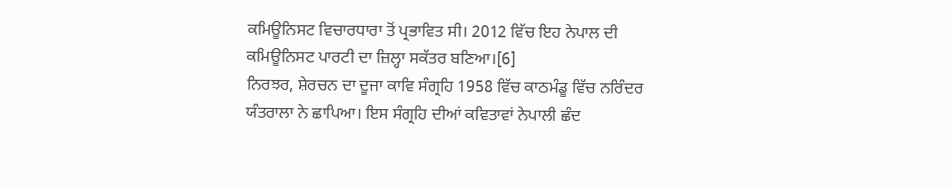ਕਮਿਊਨਿਸਟ ਵਿਚਾਰਧਾਰਾ ਤੋਂ ਪ੍ਰਭਾਵਿਤ ਸੀ। 2012 ਵਿੱਚ ਇਹ ਨੇਪਾਲ ਦੀ ਕਮਿਊਨਿਸਟ ਪਾਰਟੀ ਦਾ ਜ਼ਿਲ੍ਹਾ ਸਕੱਤਰ ਬਣਿਆ।[6]
ਨਿਰਝਰ, ਸ਼ੇਰਚਨ ਦਾ ਦੂਜਾ ਕਾਵਿ ਸੰਗ੍ਰਹਿ 1958 ਵਿੱਚ ਕਾਠਮੰਡੂ ਵਿੱਚ ਨਰਿੰਦਰ ਯੰਤਰਾਲਾ ਨੇ ਛਾਪਿਆ। ਇਸ ਸੰਗ੍ਰਹਿ ਦੀਆਂ ਕਵਿਤਾਵਾਂ ਨੇਪਾਲੀ ਛੰਦ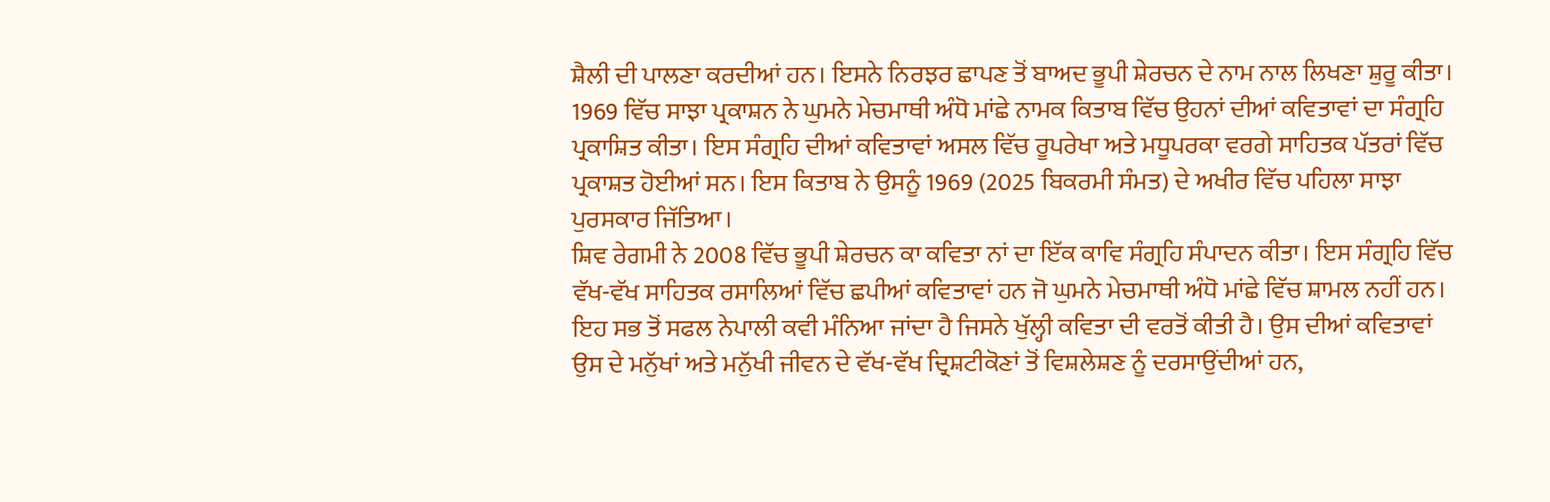ਸ਼ੈਲੀ ਦੀ ਪਾਲਣਾ ਕਰਦੀਆਂ ਹਨ। ਇਸਨੇ ਨਿਰਝਰ ਛਾਪਣ ਤੋਂ ਬਾਅਦ ਭੂਪੀ ਸ਼ੇਰਚਨ ਦੇ ਨਾਮ ਨਾਲ ਲਿਖਣਾ ਸ਼ੁਰੂ ਕੀਤਾ। 1969 ਵਿੱਚ ਸਾਝਾ ਪ੍ਰਕਾਸ਼ਨ ਨੇ ਘੁਮਨੇ ਮੇਚਮਾਥੀ ਅੰਧੋ ਮਾਂਛੇ ਨਾਮਕ ਕਿਤਾਬ ਵਿੱਚ ਉਹਨਾਂ ਦੀਆਂ ਕਵਿਤਾਵਾਂ ਦਾ ਸੰਗ੍ਰਹਿ ਪ੍ਰਕਾਸ਼ਿਤ ਕੀਤਾ। ਇਸ ਸੰਗ੍ਰਹਿ ਦੀਆਂ ਕਵਿਤਾਵਾਂ ਅਸਲ ਵਿੱਚ ਰੂਪਰੇਖਾ ਅਤੇ ਮਧੂਪਰਕਾ ਵਰਗੇ ਸਾਹਿਤਕ ਪੱਤਰਾਂ ਵਿੱਚ ਪ੍ਰਕਾਸ਼ਤ ਹੋਈਆਂ ਸਨ। ਇਸ ਕਿਤਾਬ ਨੇ ਉਸਨੂੰ 1969 (2025 ਬਿਕਰਮੀ ਸੰਮਤ) ਦੇ ਅਖੀਰ ਵਿੱਚ ਪਹਿਲਾ ਸਾਝਾ ਪੁਰਸਕਾਰ ਜਿੱਤਿਆ।
ਸ਼ਿਵ ਰੇਗਮੀ ਨੇ 2008 ਵਿੱਚ ਭੂਪੀ ਸ਼ੇਰਚਨ ਕਾ ਕਵਿਤਾ ਨਾਂ ਦਾ ਇੱਕ ਕਾਵਿ ਸੰਗ੍ਰਹਿ ਸੰਪਾਦਨ ਕੀਤਾ। ਇਸ ਸੰਗ੍ਰਹਿ ਵਿੱਚ ਵੱਖ-ਵੱਖ ਸਾਹਿਤਕ ਰਸਾਲਿਆਂ ਵਿੱਚ ਛਪੀਆਂ ਕਵਿਤਾਵਾਂ ਹਨ ਜੋ ਘੁਮਨੇ ਮੇਚਮਾਥੀ ਅੰਧੋ ਮਾਂਛੇ ਵਿੱਚ ਸ਼ਾਮਲ ਨਹੀਂ ਹਨ।
ਇਹ ਸਭ ਤੋਂ ਸਫਲ ਨੇਪਾਲੀ ਕਵੀ ਮੰਨਿਆ ਜਾਂਦਾ ਹੈ ਜਿਸਨੇ ਖੁੱਲ੍ਹੀ ਕਵਿਤਾ ਦੀ ਵਰਤੋਂ ਕੀਤੀ ਹੈ। ਉਸ ਦੀਆਂ ਕਵਿਤਾਵਾਂ ਉਸ ਦੇ ਮਨੁੱਖਾਂ ਅਤੇ ਮਨੁੱਖੀ ਜੀਵਨ ਦੇ ਵੱਖ-ਵੱਖ ਦ੍ਰਿਸ਼ਟੀਕੋਣਾਂ ਤੋਂ ਵਿਸ਼ਲੇਸ਼ਣ ਨੂੰ ਦਰਸਾਉਂਦੀਆਂ ਹਨ,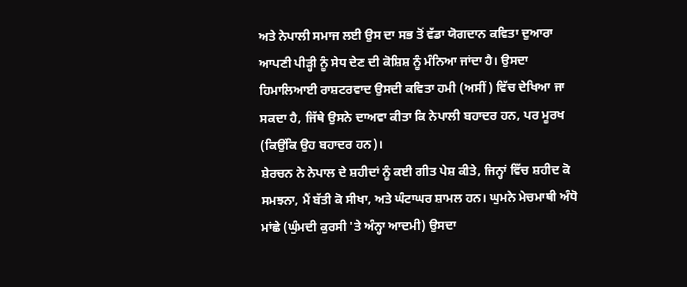ਅਤੇ ਨੇਪਾਲੀ ਸਮਾਜ ਲਈ ਉਸ ਦਾ ਸਭ ਤੋਂ ਵੱਡਾ ਯੋਗਦਾਨ ਕਵਿਤਾ ਦੁਆਰਾ ਆਪਣੀ ਪੀੜ੍ਹੀ ਨੂੰ ਸੇਧ ਦੇਣ ਦੀ ਕੋਸ਼ਿਸ਼ ਨੂੰ ਮੰਨਿਆ ਜਾਂਦਾ ਹੈ। ਉਸਦਾ ਹਿਮਾਲਿਆਈ ਰਾਸ਼ਟਰਵਾਦ ਉਸਦੀ ਕਵਿਤਾ ਹਮੀ (ਅਸੀਂ) ਵਿੱਚ ਦੇਖਿਆ ਜਾ ਸਕਦਾ ਹੈ, ਜਿੱਥੇ ਉਸਨੇ ਦਾਅਵਾ ਕੀਤਾ ਕਿ ਨੇਪਾਲੀ ਬਹਾਦਰ ਹਨ, ਪਰ ਮੂਰਖ (ਕਿਉਂਕਿ ਉਹ ਬਹਾਦਰ ਹਨ)।
ਸ਼ੇਰਚਨ ਨੇ ਨੇਪਾਲ ਦੇ ਸ਼ਹੀਦਾਂ ਨੂੰ ਕਈ ਗੀਤ ਪੇਸ਼ ਕੀਤੇ, ਜਿਨ੍ਹਾਂ ਵਿੱਚ ਸ਼ਹੀਦ ਕੋ ਸਮਝਨਾ, ਮੈਂ ਬੱਤੀ ਕੋ ਸੀਖਾ, ਅਤੇ ਘੰਟਾਘਰ ਸ਼ਾਮਲ ਹਨ। ਘੁਮਨੇ ਮੇਚਮਾਥੀ ਅੰਧੋ ਮਾਂਛੇ (ਘੁੰਮਦੀ ਕੁਰਸੀ 'ਤੇ ਅੰਨ੍ਹਾ ਆਦਮੀ) ਉਸਦਾ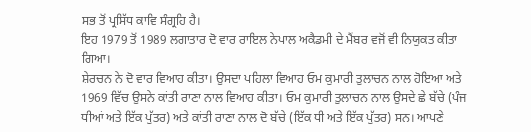ਸਭ ਤੋਂ ਪ੍ਰਸਿੱਧ ਕਾਵਿ ਸੰਗ੍ਰਹਿ ਹੈ।
ਇਹ 1979 ਤੋਂ 1989 ਲਗਾਤਾਰ ਦੋ ਵਾਰ ਰਾਇਲ ਨੇਪਾਲ ਅਕੈਡਮੀ ਦੇ ਮੈਂਬਰ ਵਜੋਂ ਵੀ ਨਿਯੁਕਤ ਕੀਤਾ ਗਿਆ।
ਸ਼ੇਰਚਨ ਨੇ ਦੋ ਵਾਰ ਵਿਆਹ ਕੀਤਾ। ਉਸਦਾ ਪਹਿਲਾ ਵਿਆਹ ਓਮ ਕੁਮਾਰੀ ਤੁਲਾਚਨ ਨਾਲ ਹੋਇਆ ਅਤੇ 1969 ਵਿੱਚ ਉਸਨੇ ਕਾਂਤੀ ਰਾਣਾ ਨਾਲ ਵਿਆਹ ਕੀਤਾ। ਓਮ ਕੁਮਾਰੀ ਤੁਲਾਚਨ ਨਾਲ ਉਸਦੇ ਛੇ ਬੱਚੇ (ਪੰਜ ਧੀਆਂ ਅਤੇ ਇੱਕ ਪੁੱਤਰ) ਅਤੇ ਕਾਂਤੀ ਰਾਣਾ ਨਾਲ ਦੋ ਬੱਚੇ (ਇੱਕ ਧੀ ਅਤੇ ਇੱਕ ਪੁੱਤਰ) ਸਨ। ਆਪਣੇ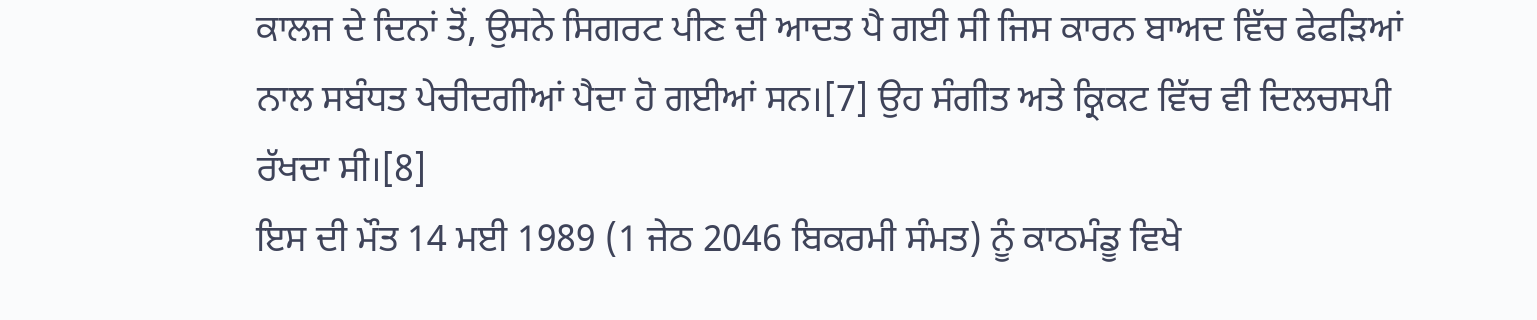ਕਾਲਜ ਦੇ ਦਿਨਾਂ ਤੋਂ, ਉਸਨੇ ਸਿਗਰਟ ਪੀਣ ਦੀ ਆਦਤ ਪੈ ਗਈ ਸੀ ਜਿਸ ਕਾਰਨ ਬਾਅਦ ਵਿੱਚ ਫੇਫੜਿਆਂ ਨਾਲ ਸਬੰਧਤ ਪੇਚੀਦਗੀਆਂ ਪੈਦਾ ਹੋ ਗਈਆਂ ਸਨ।[7] ਉਹ ਸੰਗੀਤ ਅਤੇ ਕ੍ਰਿਕਟ ਵਿੱਚ ਵੀ ਦਿਲਚਸਪੀ ਰੱਖਦਾ ਸੀ।[8]
ਇਸ ਦੀ ਮੌਤ 14 ਮਈ 1989 (1 ਜੇਠ 2046 ਬਿਕਰਮੀ ਸੰਮਤ) ਨੂੰ ਕਾਠਮੰਡੂ ਵਿਖੇ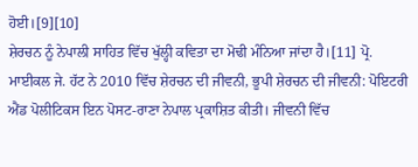ਹੋਈ।[9][10]
ਸ਼ੇਰਚਨ ਨੂੰ ਨੇਪਾਲੀ ਸਾਹਿਤ ਵਿੱਚ ਖੁੱਲ੍ਹੀ ਕਵਿਤਾ ਦਾ ਮੋਢੀ ਮੰਨਿਆ ਜਾਂਦਾ ਹੈ।[11] ਪ੍ਰੋ. ਮਾਈਕਲ ਜੇ. ਹੱਟ ਨੇ 2010 ਵਿੱਚ ਸ਼ੇਰਚਨ ਦੀ ਜੀਵਨੀ, ਭੂਪੀ ਸ਼ੇਰਚਨ ਦੀ ਜੀਵਨੀ: ਪੋਇਟਰੀ ਐਂਡ ਪੋਲੀਟਿਕਸ ਇਨ ਪੋਸਟ-ਰਾਣਾ ਨੇਪਾਲ ਪ੍ਰਕਾਸ਼ਿਤ ਕੀਤੀ। ਜੀਵਨੀ ਵਿੱਚ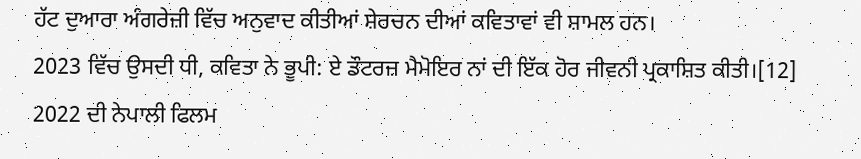ਹੱਟ ਦੁਆਰਾ ਅੰਗਰੇਜ਼ੀ ਵਿੱਚ ਅਨੁਵਾਦ ਕੀਤੀਆਂ ਸ਼ੇਰਚਨ ਦੀਆਂ ਕਵਿਤਾਵਾਂ ਵੀ ਸ਼ਾਮਲ ਹਨ।
2023 ਵਿੱਚ ਉਸਦੀ ਧੀ, ਕਵਿਤਾ ਨੇ ਭੂਪੀ: ਏ ਡੌਟਰਜ਼ ਮੈਮੋਇਰ ਨਾਂ ਦੀ ਇੱਕ ਹੋਰ ਜੀਵਨੀ ਪ੍ਰਕਾਸ਼ਿਤ ਕੀਤੀ।[12]
2022 ਦੀ ਨੇਪਾਲੀ ਫਿਲਮ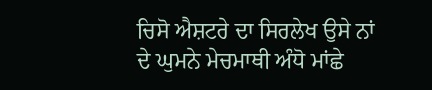ਚਿਸੋ ਐਸ਼ਟਰੇ ਦਾ ਸਿਰਲੇਖ ਉਸੇ ਨਾਂ ਦੇ ਘੁਮਨੇ ਮੇਚਮਾਥੀ ਅੰਧੋ ਮਾਂਛੇ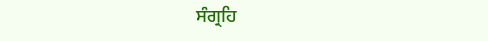ਸੰਗ੍ਰਹਿ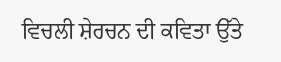ਵਿਚਲੀ ਸ਼ੇਰਚਨ ਦੀ ਕਵਿਤਾ ਉੱਤੇ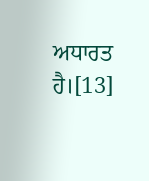ਅਧਾਰਤ ਹੈ।[13]